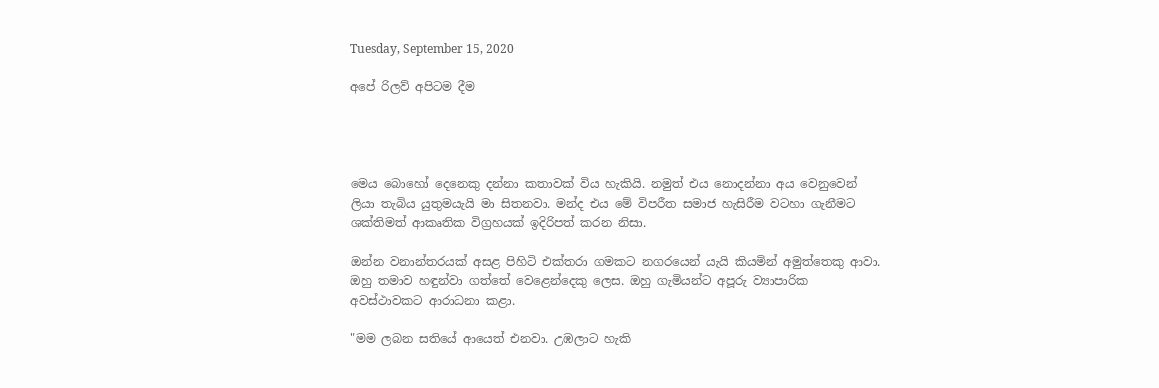Tuesday, September 15, 2020

අපේ රිලව් අපිටම දීම




මෙය බොහෝ දෙනෙකු දන්නා කතාවක් විය හැකියි. නමුත් එය නොදන්නා අය වෙනුවෙන් ලියා තැබිය යුතුමයැයි මා සිතනවා. මන්ද එය මේ විපරීත සමාජ හැසිරීම වටහා ගැනීමට ශක්තිමත් ආකෘතික විග්‍රහයක් ඉදිරිපත් කරන නිසා.

ඔන්න වනාන්තරයක් අසළ පිහිටි එක්තරා ගමකට නගරයෙන් යැයි කියමින් අමුත්තෙකු ආවා. ඔහු තමාව හඳුන්වා ගත්තේ වෙළෙන්දෙකු ලෙස. ඔහු ගැමියන්ට අපූරු ව්‍යාපාරික අවස්ථාවකට ආරාධනා කළා.

"මම ලබන සතියේ ආයෙත් එනවා. උඹලාට හැකි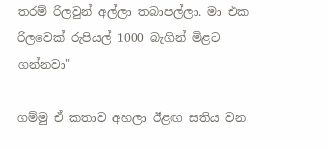තරම් රිලවුන් අල්ලා තබාපල්ලා. මා එක රිලවෙක් රුපියල් 1000 බැගින් මිළට ගන්නවා"

ගම්මු ඒ කතාව අහලා ඊළඟ සතිය වන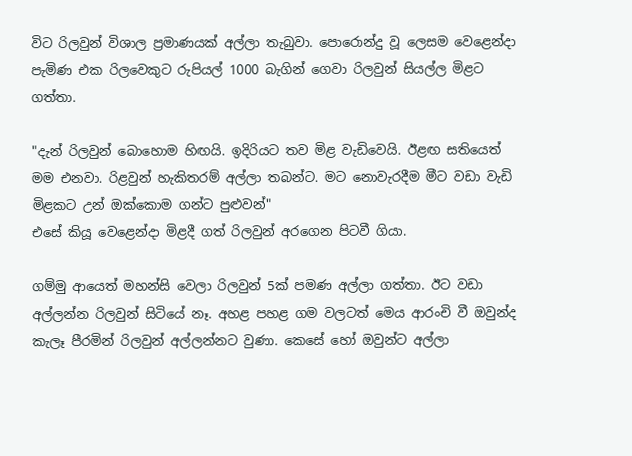විට රිලවුන් විශාල ප්‍රමාණයක් අල්ලා තැබුවා. පොරොන්දු වූ ලෙසම වෙළෙන්දා පැමිණ එක රිලවෙකුට රුපියල් 1000 බැගින් ගෙවා රිලවුන් සියල්ල මිළට ගත්තා.

"දැන් රිලවුන් බොහොම හිඟයි. ඉදිරියට තව මිළ වැඩිවෙයි. ඊළඟ සතියෙත් මම එනවා. රිළවුන් හැකිතරම් අල්ලා තබන්ට. මට නොවැරදීම මීට වඩා වැඩි මිළකට උන් ඔක්කොම ගන්ට පුළුවන්"
එසේ කියූ වෙළෙන්දා මිළදී ගත් රිලවුන් අරගෙන පිටවී ගියා.

ගම්මු ආයෙත් මහන්සි වෙලා රිලවුන් 5ක් පමණ අල්ලා ගත්තා. ඊට වඩා අල්ලන්න රිලවුන් සිටියේ නෑ. අහළ පහළ ගම වලටත් මෙය ආරංචි වී ඔවුන්ද කැලෑ පීරමින් රිලවුන් අල්ලන්නට වුණා. කෙසේ හෝ ඔවුන්ට අල්ලා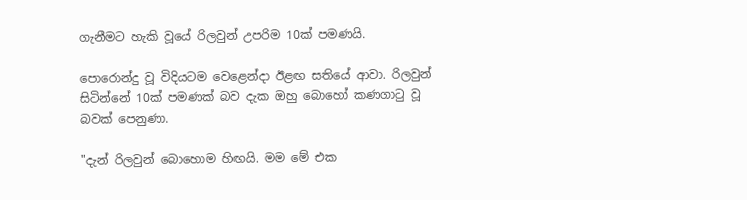ගැනීමට හැකි වූයේ රිලවුන් උපරිම 10ක් පමණයි.

පොරොන්දු වූ විදියටම වෙළෙන්දා ඊළඟ සතියේ ආවා. රිලවුන් සිටින්නේ 10ක් පමණක් බව දැක ඔහු බොහෝ කණගාටු වූ බවක් පෙනුණා.

"දැන් රිලවුන් බොහොම හිඟයි. මම මේ එක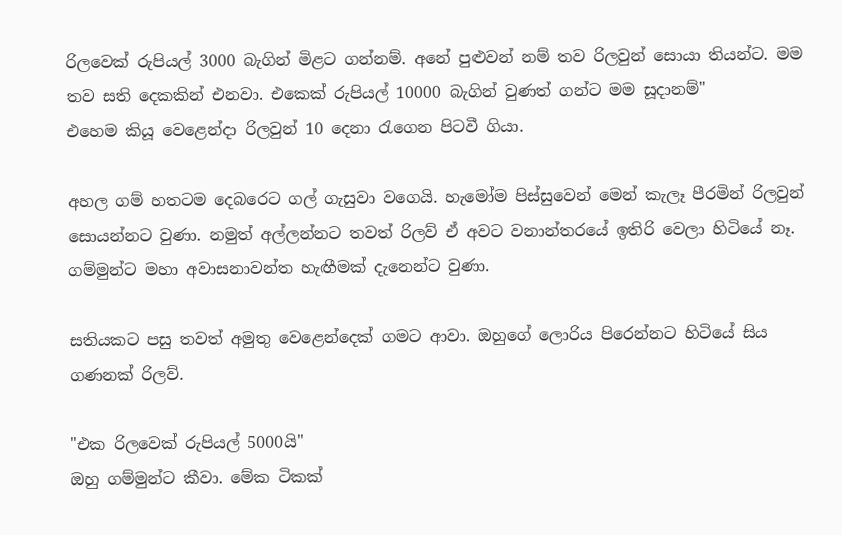රිලවෙක් රුපියල් 3000 බැගින් මිළට ගන්නම්. අනේ පුළුවන් නම් තව රිලවුන් සොයා තියන්ට. මම තව සති දෙකකින් එනවා. එකෙක් රුපියල් 10000 බැගින් වුණත් ගන්ට මම සූදානම්"
එහෙම කියූ වෙළෙන්දා රිලවුන් 10 දෙනා රැගෙන පිටවී ගියා.

අහල ගම් හතටම දෙබරෙට ගල් ගැසුවා වගෙයි. හැමෝම පිස්සුවෙන් මෙන් කැලෑ පීරමින් රිලවුන් සොයන්නට වුණා. නමුත් අල්ලන්නට තවත් රිලව් ඒ අවට වනාන්තරයේ ඉතිරි වෙලා හිටියේ නෑ. ගම්මුන්ට මහා අවාසනාවන්ත හැඟීමක් දැනෙන්ට වුණා.

සතියකට පසු තවත් අමුතු වෙළෙන්දෙක් ගමට ආවා. ඔහුගේ ලොරිය පිරෙන්නට හිටියේ සිය ගණනක් රිලව්.

"එක රිලවෙක් රුපියල් 5000යි"
ඔහු ගම්මුන්ට කීවා. මේක ටිකක්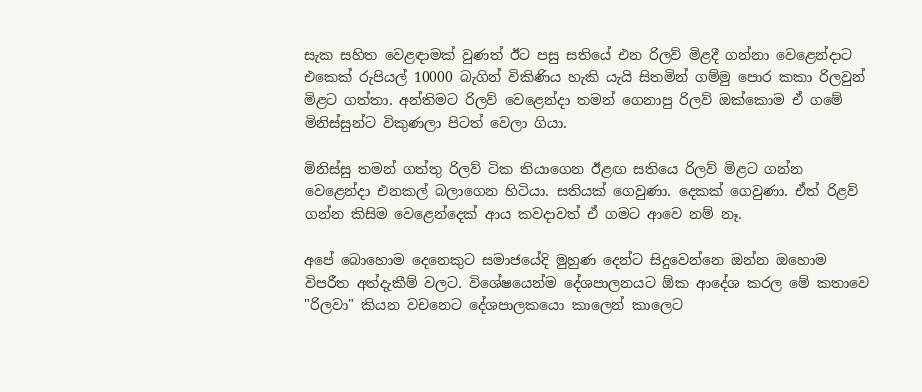සැක සහිත වෙළඳාමක් වුණත් ඊට පසු සතියේ එන රිලව් මිළදී ගන්නා වෙළෙන්දාට එකෙක් රුපියල් 10000 බැගින් විකිණිය හැකි යැයි සිතමින් ගම්මු පොර කකා රිලවුන් මිළට ගත්තා. අන්තිමට රිලව් වෙළෙන්දා තමන් ගෙනාපු රිලව් ඔක්කොම ඒ ගමේ මිනිස්සුන්ට විකුණලා පිටත් වෙලා ගියා.

මිනිස්සු තමන් ගත්තු රිලව් ටික තියාගෙන ඊළඟ සතියෙ රිලව් මිළට ගන්න වෙළෙන්දා එනකල් බලාගෙන හිටියා. සතියක් ගෙවුණා. දෙකක් ගෙවුණා. ඒත් රිළව් ගන්න කිසිම වෙළෙන්දෙක් ආය කවදාවත් ඒ ගමට ආවෙ නම් නෑ.

අපේ බොහොම දෙනෙකුට සමාජයේදි මුහුණ දෙන්ට සිදුවෙන්නෙ ඔන්න ඔහොම විපරීත අත්දැකීම් වලට. විශේෂයෙන්ම දේශපාලනයට ඕක ආදේශ කරල මේ කතාවෙ "රිලවා" කියන වචනෙට දේශපාලකයො කාලෙන් කාලෙට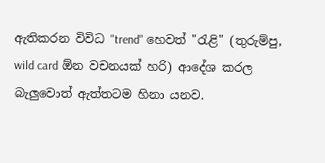ඇතිකරන විවිධ "trend" හෙවත් "රැළි" (තුරුම්පු, wild card ඕන වචනයක් හරි) ආදේශ කරල බැලුවොත් ඇත්තටම හිනා යනව.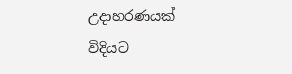උදාහරණයක් විදියට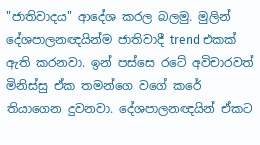"ජාතිවාදය" ආදේශ කරල බලමු. මුලින් දේශපාලනඥයින්ම ජාතිවාදී trend එකක් ඇති කරනවා. ඉන් පස්සෙ රටේ අවිචාරවත් මිනිස්සු ඒක තමන්ගෙ වගේ කරේ තියාගෙන දුවනවා. දේශපාලනඥයින් ඒකට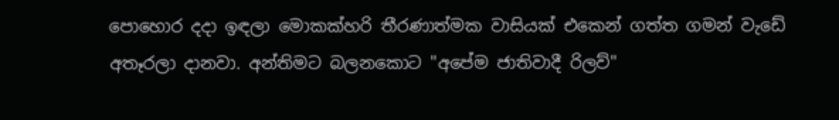පොහොර දදා ඉඳලා මොකක්හරි තීරණාත්මක වාසියක් එකෙන් ගත්ත ගමන් වැඩේ අතෑරලා දානවා. අන්තිමට බලනකොට "අපේම ජාතිවාදී රිලව්"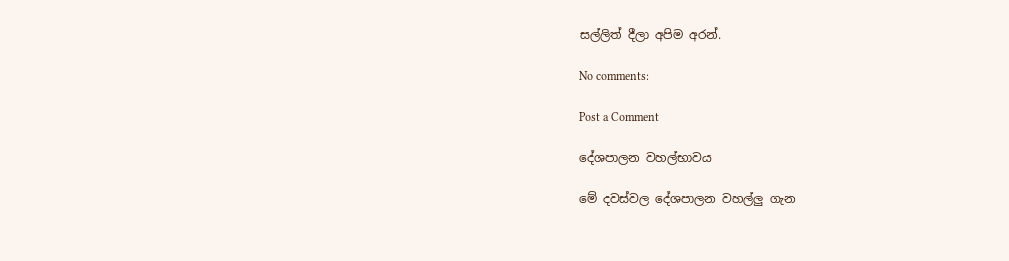සල්ලිත් දීලා අපිම අරන්.

No comments:

Post a Comment

දේශපාලන වහල්භාවය

මේ දවස්වල දේශපාලන වහල්ලු ගැන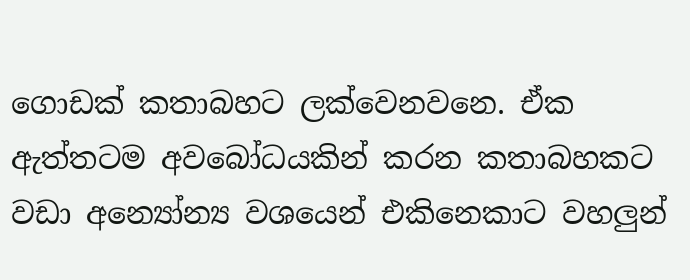ගොඩක් කතාබහට ලක්වෙනවනෙ. ඒක ඇත්තටම අවබෝධයකින් කරන කතාබහකට වඩා අන්‍යෝන්‍ය වශයෙන් එකිනෙකාට වහලුන්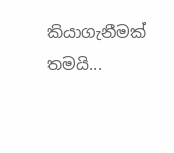කියාගැනීමක් තමයි...